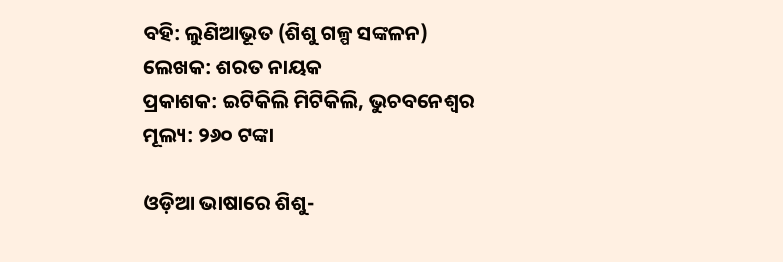ବହି: ଲୁଣିଆଭୂତ (ଶିଶୁ ଗଳ୍ପ ସଙ୍କଳନ)
ଲେଖକ: ଶରତ ନାୟକ
ପ୍ରକାଶକ: ଇଟିକିଲି ମିଟିକିଲି, ଭୁଚବନେଶ୍ୱର
ମୂଲ୍ୟ: ୨୬୦ ଟଙ୍କା

ଓଡ଼ିଆ ଭାଷାରେ ଶିଶୁ-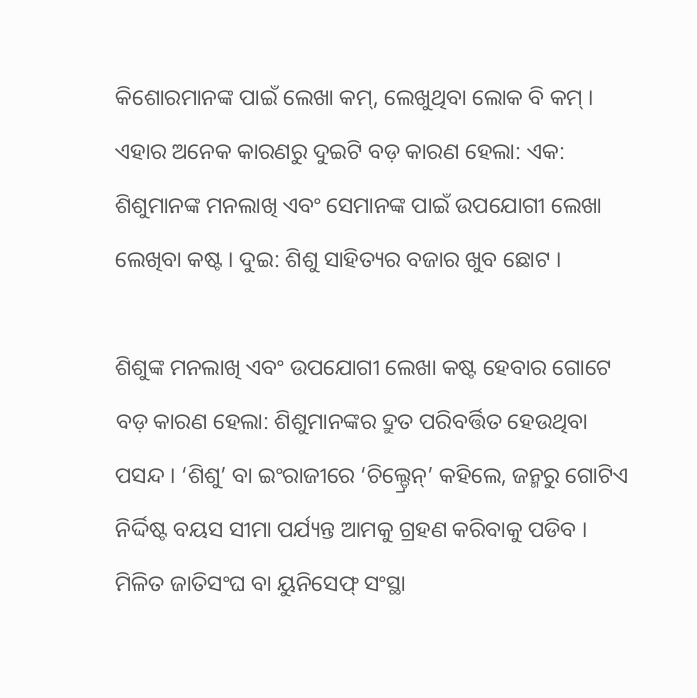କିଶୋରମାନଙ୍କ ପାଇଁ ଲେଖା କମ୍, ଲେଖୁଥିବା ଲୋକ ବି କମ୍ । ଏହାର ଅନେକ କାରଣରୁ ଦୁଇଟି ବଡ଼ କାରଣ ହେଲା: ଏକ: ଶିଶୁମାନଙ୍କ ମନଲାଖି ଏବଂ ସେମାନଙ୍କ ପାଇଁ ଉପଯୋଗୀ ଲେଖା ଲେଖିବା କଷ୍ଟ । ଦୁଇ: ଶିଶୁ ସାହିତ୍ୟର ବଜାର ଖୁବ ଛୋଟ ।

ଶିଶୁଙ୍କ ମନଲାଖି ଏବଂ ଉପଯୋଗୀ ଲେଖା କଷ୍ଟ ହେବାର ଗୋଟେ ବଡ଼ କାରଣ ହେଲା: ଶିଶୁମାନଙ୍କର ଦ୍ରୁତ ପରିବର୍ତ୍ତିତ ହେଉଥିବା ପସନ୍ଦ । ‘ଶିଶୁ’ ବା ଇଂରାଜୀରେ ‘ଚିଲ୍ଡ୍ରେନ୍’ କହିଲେ, ଜନ୍ମରୁ ଗୋଟିଏ ନିର୍ଦ୍ଦିଷ୍ଟ ବୟସ ସୀମା ପର୍ଯ୍ୟନ୍ତ ଆମକୁ ଗ୍ରହଣ କରିବାକୁ ପଡିବ । ମିଳିତ ଜାତିସଂଘ ବା ୟୁନିସେଫ୍ ସଂସ୍ଥା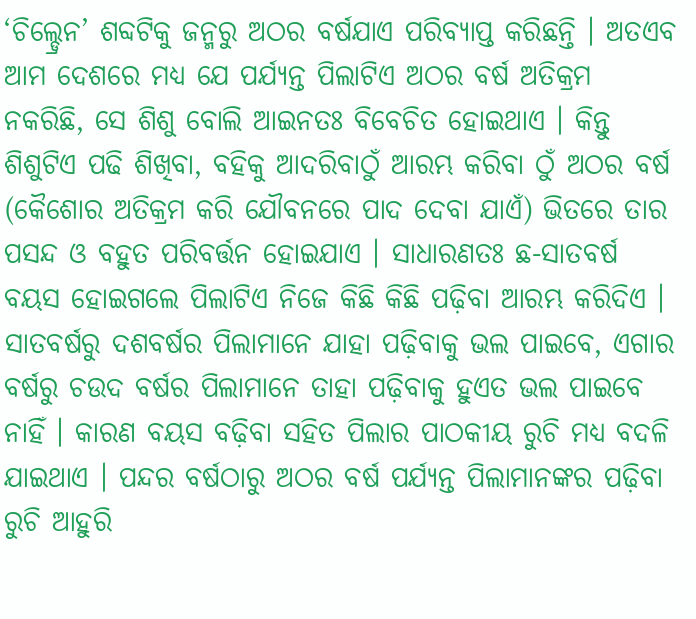‘ଚିଲ୍ଡ୍ରେନ’ ଶବ୍ଦଟିକୁ ଜନ୍ମରୁ ଅଠର ବର୍ଷଯାଏ ପରିବ୍ୟାପ୍ତ କରିଛନ୍ତି । ଅତଏବ ଆମ ଦେଶରେ ମଧ୍ୟ ଯେ ପର୍ଯ୍ୟନ୍ତ ପିଲାଟିଏ ଅଠର ବର୍ଷ ଅତିକ୍ରମ ନକରିଛି, ସେ ଶିଶୁ ବୋଲି ଆଇନତଃ ବିବେଚିତ ହୋଇଥାଏ । କିନ୍ତୁ ଶିଶୁଟିଏ ପଢି ଶିଖିବା, ବହିକୁ ଆଦରିବାଠୁଁ ଆରମ୍ଭ କରିବା ଠୁଁ ଅଠର ବର୍ଷ (କୈଶୋର ଅତିକ୍ରମ କରି ଯୌବନରେ ପାଦ ଦେବା ଯାଏଁ) ଭିତରେ ତାର ପସନ୍ଦ ଓ ବହୁତ ପରିବର୍ତ୍ତନ ହୋଇଯାଏ । ସାଧାରଣତଃ ଛ-ସାତବର୍ଷ ବୟସ ହୋଇଗଲେ ପିଲାଟିଏ ନିଜେ କିଛି କିଛି ପଢ଼ିବା ଆରମ୍ଭ କରିଦିଏ । ସାତବର୍ଷରୁ ଦଶବର୍ଷର ପିଲାମାନେ ଯାହା ପଢ଼ିବାକୁ ଭଲ ପାଇବେ, ଏଗାର ବର୍ଷରୁ ଚଉଦ ବର୍ଷର ପିଲାମାନେ ତାହା ପଢ଼ିବାକୁ ହୁଏତ ଭଲ ପାଇବେ ନାହିଁ । କାରଣ ବୟସ ବଢ଼ିବା ସହିତ ପିଲାର ପାଠକୀୟ ରୁଚି ମଧ୍ୟ ବଦଳି ଯାଇଥାଏ । ପନ୍ଦର ବର୍ଷଠାରୁ ଅଠର ବର୍ଷ ପର୍ଯ୍ୟନ୍ତ ପିଲାମାନଙ୍କର ପଢ଼ିବା ରୁଚି ଆହୁରି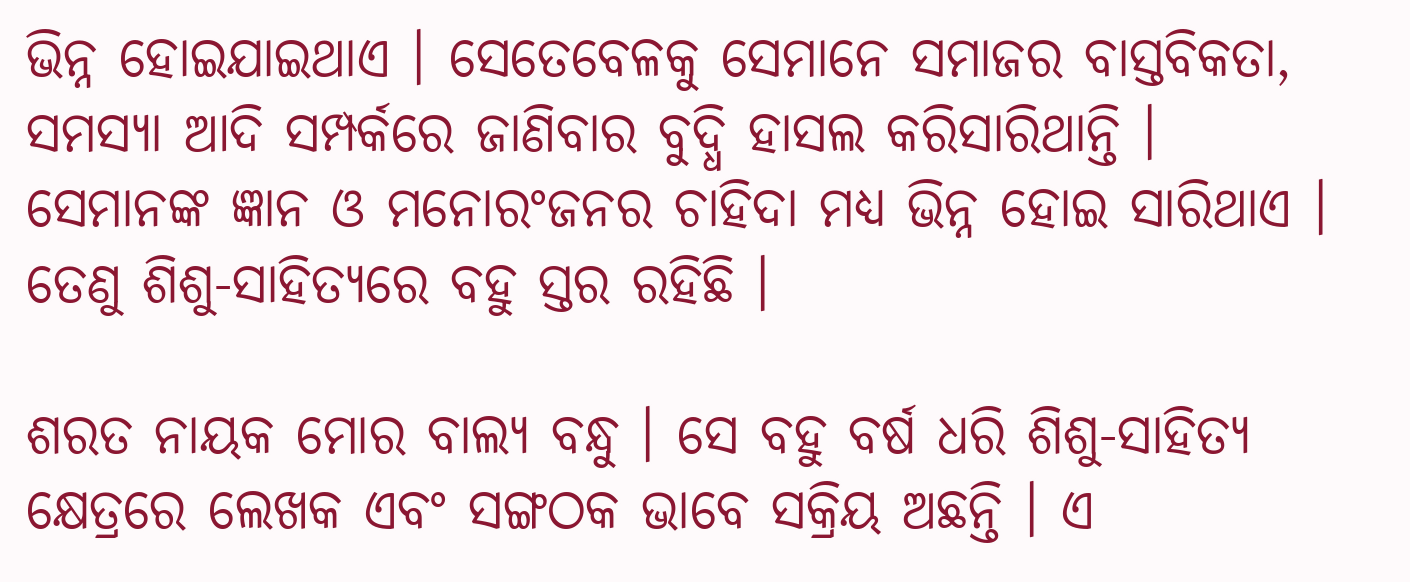ଭିନ୍ନ ହୋଇଯାଇଥାଏ । ସେତେବେଳକୁ ସେମାନେ ସମାଜର ବାସ୍ତବିକତା, ସମସ୍ୟା ଆଦି ସମ୍ପର୍କରେ ଜାଣିବାର ବୁଦ୍ଧି ହାସଲ କରିସାରିଥାନ୍ତି । ସେମାନଙ୍କ ଜ୍ଞାନ ଓ ମନୋରଂଜନର ଚାହିଦା ମଧ୍ୟ ଭିନ୍ନ ହୋଇ ସାରିଥାଏ । ତେଣୁ ଶିଶୁ-ସାହିତ୍ୟରେ ବହୁ ସ୍ତର ରହିଛି ।

ଶରତ ନାୟକ ମୋର ବାଲ୍ୟ ବନ୍ଧୁ । ସେ ବହୁ ବର୍ଷ ଧରି ଶିଶୁ-ସାହିତ୍ୟ କ୍ଷେତ୍ରରେ ଲେଖକ ଏବଂ ସଙ୍ଗଠକ ଭାବେ ସକ୍ରିୟ ଅଛନ୍ତି । ଏ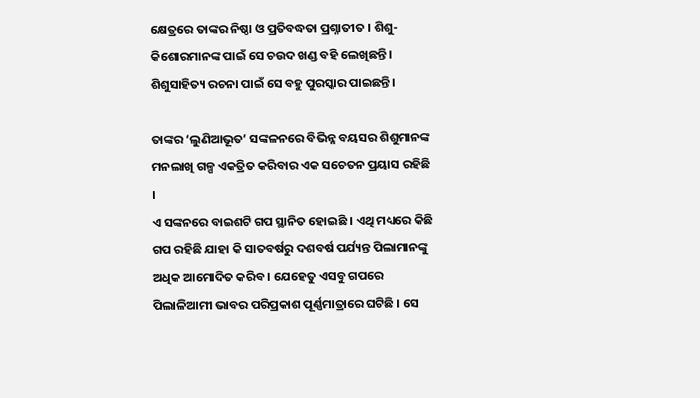କ୍ଷେତ୍ରରେ ତାଙ୍କର ନିଷ୍ଠା ଓ ପ୍ରତିବଦ୍ଧତା ପ୍ରଶ୍ନାତୀତ । ଶିଶୁ-କିଶୋରମାନଙ୍କ ପାଇଁ ସେ ଚଉଦ ଖଣ୍ଡ ବହି ଲେଖିଛନ୍ତି । ଶିଶୁସାହିତ୍ୟ ରଚନା ପାଇଁ ସେ ବହୁ ପୁରସ୍କାର ପାଇଛନ୍ତି ।

ତାଙ୍କର ‘ଲୁଣିଆଭୂତ’ ସଙ୍କଳନରେ ବିଭିନ୍ନ ବୟସର ଶିଶୁମାନଙ୍କ ମନଲାଖି ଗଳ୍ପ ଏକତ୍ରିତ କରିବାର ଏକ ସଚେତନ ପ୍ରୟାସ ରହିଛି ।
ଏ ସଙ୍କନରେ ବାଇଶଟି ଗପ ସ୍ଥାନିତ ହୋଇଛି । ଏଥି ମଧ୍ୟରେ କିଛି ଗପ ରହିଛି ଯାହା କି ସାତବର୍ଷରୁ ଦଶବର୍ଷ ପର୍ଯ୍ୟନ୍ତ ପିଲାମାନଙ୍କୁ ଅଧିକ ଆମୋଦିତ କରିବ । ଯେହେତୁ ଏସବୁ ଗପରେ ପିଲାଳିଆମୀ ଭାବର ପରିପ୍ରକାଶ ପୂର୍ଣ୍ଣମାତ୍ରାରେ ଘଟିଛି । ସେ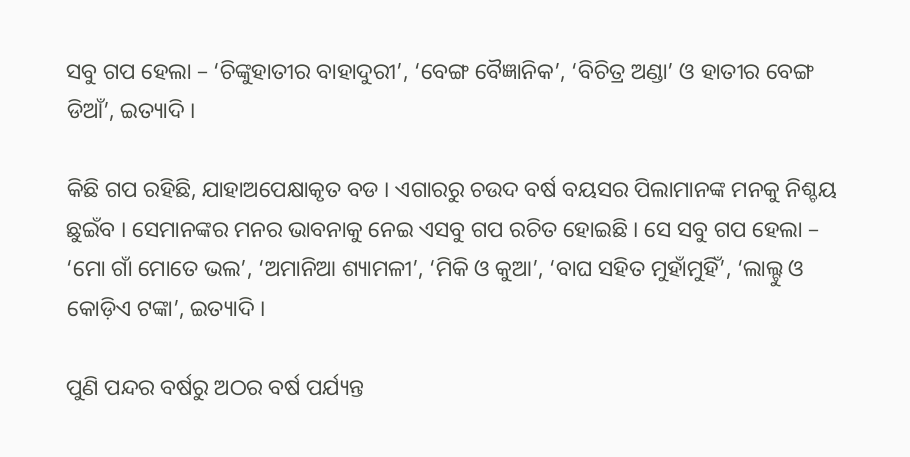ସବୁ ଗପ ହେଲା – ‘ଚିଙ୍କୁହାତୀର ବାହାଦୁରୀ’, ‘ବେଙ୍ଗ ବୈଜ୍ଞାନିକ’, ‘ବିଚିତ୍ର ଅଣ୍ଡା’ ଓ ହାତୀର ବେଙ୍ଗ ଡିଆଁ’, ଇତ୍ୟାଦି ।

କିଛି ଗପ ରହିଛି, ଯାହାଅପେକ୍ଷାକୃତ ବଡ । ଏଗାରରୁ ଚଉଦ ବର୍ଷ ବୟସର ପିଲାମାନଙ୍କ ମନକୁ ନିଶ୍ଚୟ ଛୁଇଁବ । ସେମାନଙ୍କର ମନର ଭାବନାକୁ ନେଇ ଏସବୁ ଗପ ରଚିତ ହୋଇଛି । ସେ ସବୁ ଗପ ହେଲା – ‘ମୋ ଗାଁ ମୋତେ ଭଲ’, ‘ଅମାନିଆ ଶ୍ୟାମଳୀ’, ‘ମିକି ଓ କୁଆ’, ‘ବାଘ ସହିତ ମୁହାଁମୁହିଁ’, ‘ଲାଲ୍ଟୁ ଓ କୋଡ଼ିଏ ଟଙ୍କା’, ଇତ୍ୟାଦି ।

ପୁଣି ପନ୍ଦର ବର୍ଷରୁ ଅଠର ବର୍ଷ ପର୍ଯ୍ୟନ୍ତ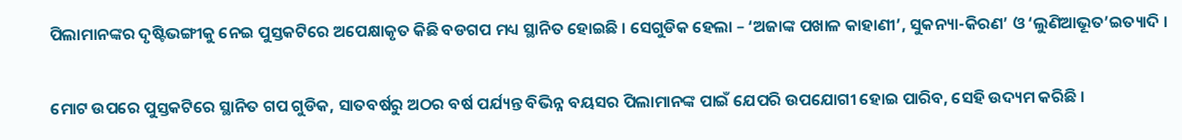ପିଲାମାନଙ୍କର ଦୃଷ୍ଟିଭଙ୍ଗୀକୁ ନେଇ ପୁସ୍ତକଟିରେ ଅପେକ୍ଷାକୃତ କିଛି ବଡଗପ ମଧ୍ୟ ସ୍ଥାନିତ ହୋଇଛି । ସେଗୁଡିକ ହେଲା – ‘ଅଜାଙ୍କ ପଖାଳ କାହାଣୀ’, ସୁକନ୍ୟା-କିରଣ’ ଓ ‘ଲୁଣିଆଭୂତ’ଇତ୍ୟାଦି ।

ମୋଟ ଉପରେ ପୁସ୍ତକଟିରେ ସ୍ଥାନିତ ଗପ ଗୁଡିକ, ସାତବର୍ଷରୁ ଅଠର ବର୍ଷ ପର୍ଯ୍ୟନ୍ତ ବିଭିନ୍ନ ବୟସର ପିଲାମାନଙ୍କ ପାଇଁ ଯେପରି ଉପଯୋଗୀ ହୋଇ ପାରିବ, ସେହି ଉଦ୍ୟମ କରିଛି ।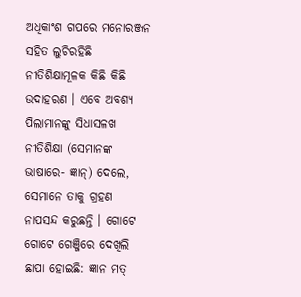ଅଧିକାଂଶ ଗପରେ ମନୋରଞ୍ଜନ ସହିତ ଲୁଚିରହିଛି ନୀତିଶିକ୍ଷାମୂଳକ କିଛି କିଛି ଉଦାହରଣ । ଏବେ ଅବଶ୍ୟ ପିଲାମାନଙ୍କୁ ସିଧାସଳଖ ନୀତିଶିକ୍ଷା (ସେମାନଙ୍କ ଭାଷାରେ- ଜ୍ଞାନ୍) ଦେଲେ, ସେମାନେ ତାକୁ ଗ୍ରହଣ ନାପସନ୍ଦ କରୁଛନ୍ତି । ଗୋଟେ ଗୋଟେ ଗେଞ୍ଜିରେ ଦେଖିଲି ଛାପା ହୋଇଛି: ଜ୍ଞାନ ମତ୍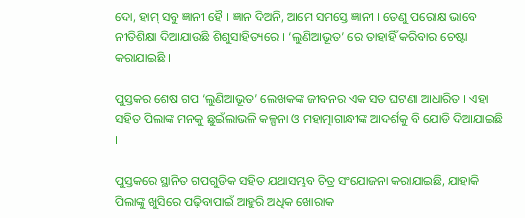ଦୋ, ହାମ୍ ସବୁ ଜ୍ଞାନୀ ହୈ । ଜ୍ଞାନ ଦିଅନି, ଆମେ ସମସ୍ତେ ଜ୍ଞାନୀ । ତେଣୁ ପରୋକ୍ଷ ଭାବେ ନୀତିଶିକ୍ଷା ଦିଆଯାଉଛି ଶିଶୁସାହିତ୍ୟରେ । ‘ଲୁଣିଆଭୂତ’ ରେ ତାହାହିଁ କରିବାର ଚେଷ୍ଟା କରାଯାଇଛି ।

ପୁସ୍ତକର ଶେଷ ଗପ ‘ଲୁଣିଆଭୂତ’ ଲେଖକଙ୍କ ଜୀବନର ଏକ ସତ ଘଟଣା ଆଧାରିତ । ଏହା ସହିତ ପିଲାଙ୍କ ମନକୁ ଛୁଇଁଲାଭଳି କଳ୍ପନା ଓ ମହାତ୍ମାଗାନ୍ଧୀଙ୍କ ଆଦର୍ଶକୁ ବି ଯୋଡି ଦିଆଯାଇଛି ।

ପୁସ୍ତକରେ ସ୍ଥାନିତ ଗପଗୁଡିକ ସହିତ ଯଥାସମ୍ଭବ ଚିତ୍ର ସଂଯୋଜନା କରାଯାଇଛି, ଯାହାକି ପିଲାଙ୍କୁ ଖୁସିରେ ପଢ଼ିବାପାଇଁ ଆହୁରି ଅଧିକ ଖୋରାକ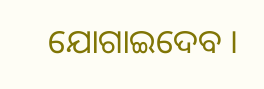ଯୋଗାଇଦେବ ।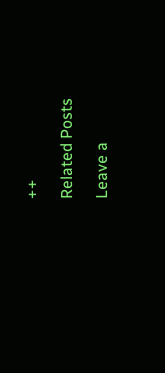++

Related Posts

Leave a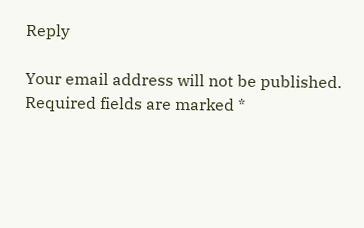Reply

Your email address will not be published. Required fields are marked *